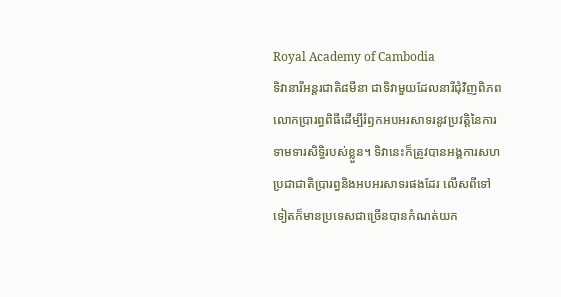Royal Academy of Cambodia
ទិវានារីអន្តរជាតិ៨មីនា ជាទិវាមួយដែលនារីជុំវិញពិភពលោកប្រារព្ធពិធីដើម្បីរំឭកអបអរសាទរនូវប្រវត្តិនៃការទាមទារសិទ្ធិរបស់ខ្លួន។ ទិវានេះក៏ត្រូវបានអង្គការសហប្រជាជាតិប្រារព្ធនិងអបអរសាទរផងដែរ លើសពីទៅទៀតក៏មានប្រទេសជាច្រើនបានកំណត់យក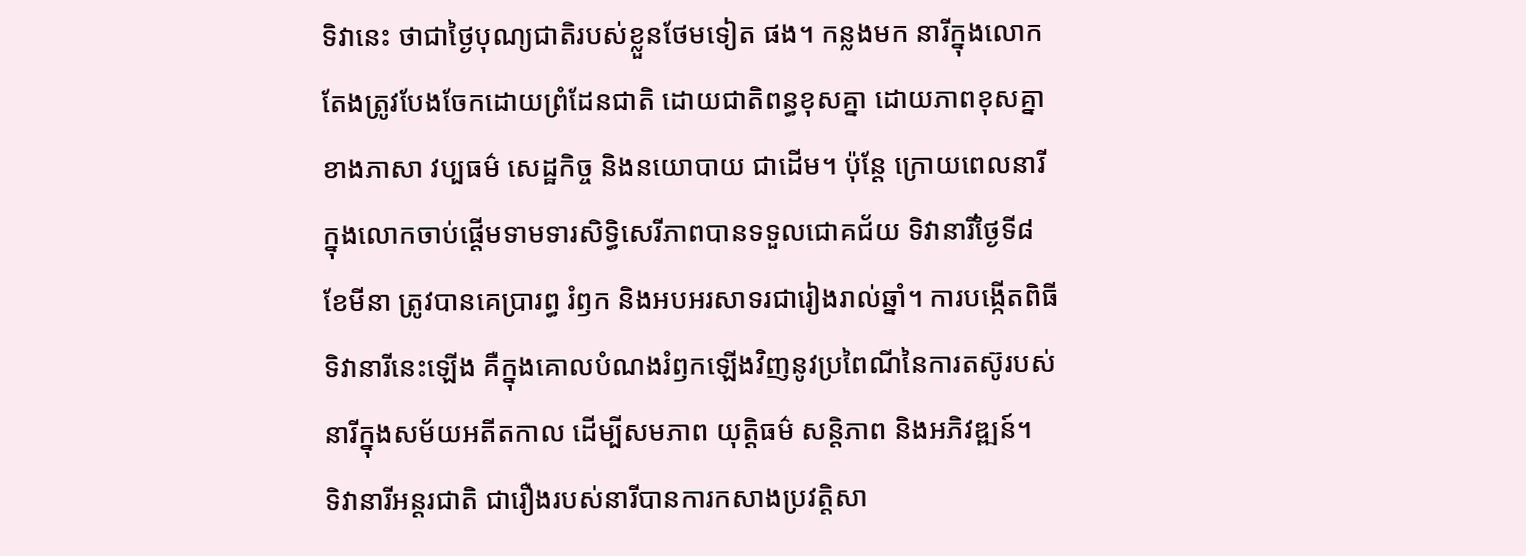ទិវានេះ ថាជាថ្ងៃបុណ្យជាតិរបស់ខ្លួនថែមទៀត ផង។ កន្លងមក នារីក្នុងលោកតែងត្រូវបែងចែកដោយព្រំដែនជាតិ ដោយជាតិពន្ធខុសគ្នា ដោយភាពខុសគ្នាខាងភាសា វប្បធម៌ សេដ្ឋកិច្ច និងនយោបាយ ជាដើម។ ប៉ុន្តែ ក្រោយពេលនារីក្នុងលោកចាប់ផ្ដើមទាមទារសិទ្ធិសេរីភាពបានទទួលជោគជ័យ ទិវានារីថ្ងៃទី៨ ខែមីនា ត្រូវបានគេប្រារព្ធ រំឭក និងអបអរសាទរជារៀងរាល់ឆ្នាំ។ ការបង្កើតពិធីទិវានារីនេះឡើង គឺក្នុងគោលបំណងរំឭកឡើងវិញនូវប្រពៃណីនៃការតស៊ូរបស់នារីក្នុងសម័យអតីតកាល ដើម្បីសមភាព យុត្តិធម៌ សន្តិភាព និងអភិវឌ្ឍន៍។
ទិវានារីអន្តរជាតិ ជារឿងរបស់នារីបានការកសាងប្រវត្តិសា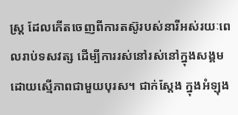ស្ត្រ ដែលកើតចេញពីការតស៊ូរបស់នារីអស់រយៈពេលរាប់ទសវត្ស ដើម្បីការរស់នៅរស់នៅក្នុងសង្គមដោយស្មើភាពជាមួយបុរស។ ជាក់ស្ដែង ក្នុងអំឡុង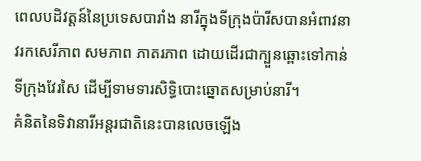ពេលបដិវត្តន៍នៃប្រទេសបារាំង នារីក្នុងទីក្រុងប៉ារីសបានអំពាវនាវរកសេរីភាព សមភាព ភាតរភាព ដោយដើរជាក្បួនឆ្ពោះទៅកាន់ទីក្រុងវែរសៃ ដើម្បីទាមទារសិទ្ធិបោះឆ្នោតសម្រាប់នារី។
គំនិតនៃទិវានារីអន្តរជាតិនេះបានលេចឡើង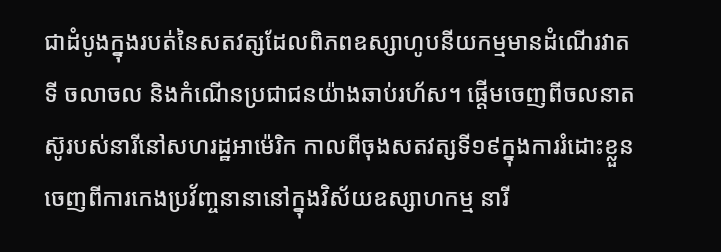ជាដំបូងក្នុងរបត់នៃសតវត្សដែលពិភពឧស្សាហូបនីយកម្មមានដំណើរវាតទី ចលាចល និងកំណើនប្រជាជនយ៉ាងឆាប់រហ័ស។ ផ្តើមចេញពីចលនាតស៊ូរបស់នារីនៅសហរដ្ឋអាម៉េរិក កាលពីចុងសតវត្សទី១៩ក្នុងការរំដោះខ្លួនចេញពីការកេងប្រវ័ញ្ចនានានៅក្នុងវិស័យឧស្សាហកម្ម នារី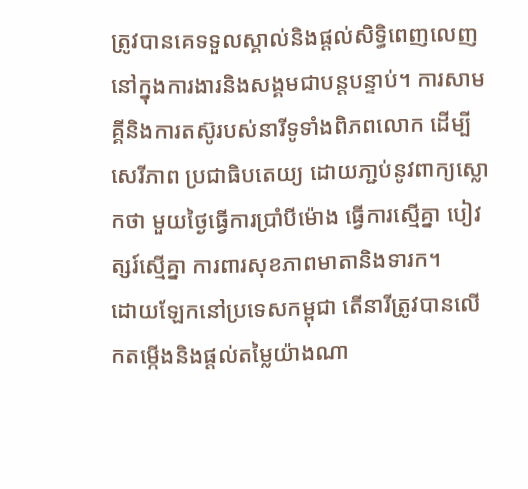ត្រូវបានគេទទួលស្គាល់និងផ្តល់សិទ្ធិពេញលេញនៅក្នុងការងារនិងសង្គមជាបន្តបន្ទាប់។ ការសាមគ្គីនិងការតស៊ូរបស់នារីទូទាំងពិភពលោក ដើម្បីសេរីភាព ប្រជាធិបតេយ្យ ដោយភា្ជប់នូវពាក្យស្លោកថា មួយថ្ងៃធ្វើការប្រាំបីម៉ោង ធ្វើការស្មើគ្នា បៀវត្សរ៍ស្មើគ្នា ការពារសុខភាពមាតានិងទារក។
ដោយឡែកនៅប្រទេសកម្ពុជា តើនារីត្រូវបានលើកតម្កើងនិងផ្ដល់តម្លៃយ៉ាងណា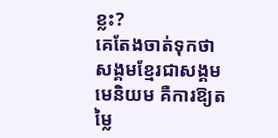ខ្លះ?
គេតែងចាត់ទុកថា សង្គមខ្មែរជាសង្គមមេនិយម គឺការឱ្យតម្លៃ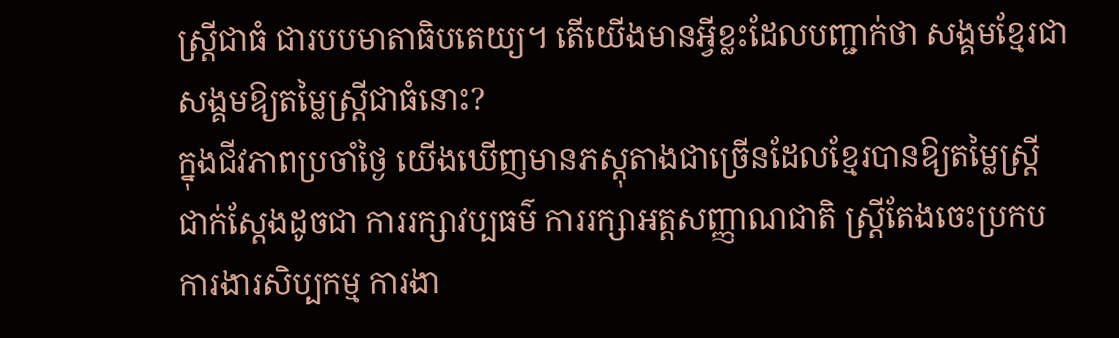ស្រ្តីជាធំ ជារបបមាតាធិបតេយ្យ។ តើយើងមានអ្វីខ្លះដែលបញ្ជាក់ថា សង្គមខ្មែរជាសង្គមឱ្យតម្លៃស្រ្តីជាធំនោះ?
ក្នុងជីវភាពប្រចាំថ្ងៃ យើងឃើញមានភស្តុតាងជាច្រើនដែលខ្មែរបានឱ្យតម្លៃស្ត្រី ជាក់ស្ដែងដូចជា ការរក្សាវប្បធម៌ ការរក្សាអត្តសញ្ញាណជាតិ ស្ដ្រីតែងចេះប្រកបការងារសិប្បកម្ម ការងា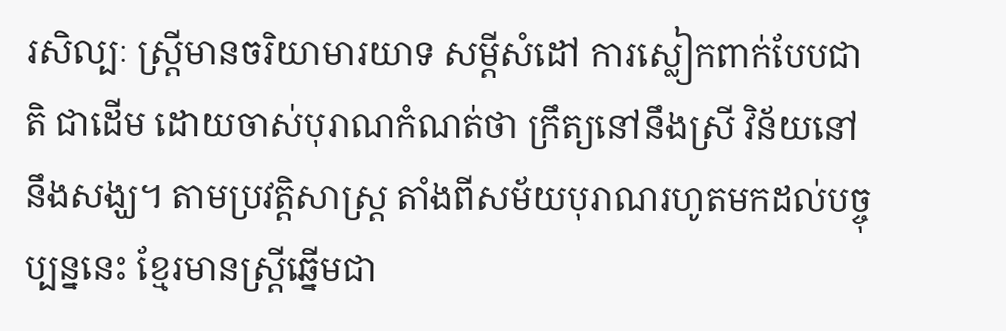រសិល្បៈ ស្ត្រីមានចរិយាមារយាទ សម្ដីសំដៅ ការស្លៀកពាក់បែបជាតិ ជាដើម ដោយចាស់បុរាណកំណត់ថា ក្រឹត្យនៅនឹងស្រី វិន័យនៅនឹងសង្ឃ។ តាមប្រវត្តិសាស្ត្រ តាំងពីសម័យបុរាណរហូតមកដល់បច្ចុប្បន្ននេះ ខ្មែរមានស្ត្រីឆ្នើមជា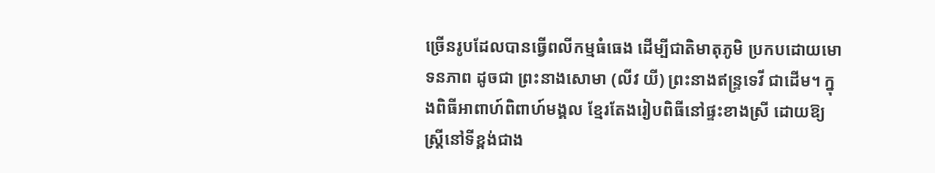ច្រើនរូបដែលបានធ្វើពលីកម្មធំធេង ដើម្បីជាតិមាតុភូមិ ប្រកបដោយមោទនភាព ដូចជា ព្រះនាងសោមា (លីវ យី) ព្រះនាងឥន្ទ្រទេវី ជាដើម។ ក្នុងពិធីអាពាហ៍ពិពាហ៍មង្គល ខ្មែរតែងរៀបពិធីនៅផ្ទះខាងស្រី ដោយឱ្យស្ដ្រីនៅទីខ្ពង់ជាង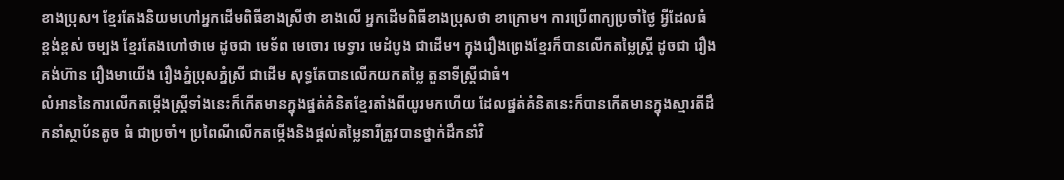ខាងប្រុស។ ខ្មែរតែងនិយមហៅអ្នកដើមពិធីខាងស្រីថា ខាងលើ អ្នកដើមពិធីខាងប្រុសថា ខាក្រោម។ ការប្រើពាក្យប្រចាំថ្ងៃ អ្វីដែលធំ ខ្ពង់ខ្ពស់ ចម្បង ខ្មែរតែងហៅថាមេ ដូចជា មេទ័ព មេចោរ មេទ្វារ មេដំបូង ជាដើម។ ក្នុងរឿងព្រេងខ្មែរក៏បានលើកតម្លៃស្ត្រី ដូចជា រឿងគង់ហ៊ាន រឿងមាយើង រឿងភ្នំប្រុសភ្នំស្រី ជាដើម សុទ្ធតែបានលើកយកតម្លៃ តួនាទីស្ត្រីជាធំ។
លំអាននៃការលើកតម្កើងស្ត្រីទាំងនេះក៏កើតមានក្នុងផ្នត់គំនិតខ្មែរតាំងពីយូរមកហើយ ដែលផ្នត់គំនិតនេះក៏បានកើតមានក្នុងស្មារតីដឹកនាំស្ថាប័នតូច ធំ ជាប្រចាំ។ ប្រពៃណីលើកតម្កើងនិងផ្ដល់តម្លៃនារីត្រូវបានថ្នាក់ដឹកនាំវិ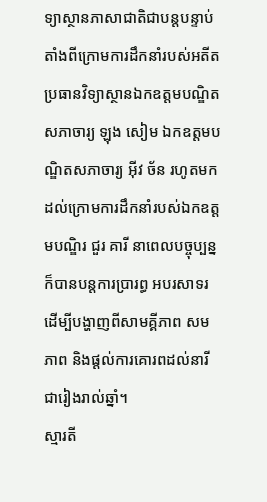ទ្យាស្ថានភាសាជាតិជាបន្តបន្ទាប់ តាំងពីក្រោមការដឹកនាំរបស់អតីតប្រធានវិទ្យាស្ថានឯកឧត្តមបណ្ឌិតសភាចារ្យ ឡុង សៀម ឯកឧត្តមបណ្ឌិតសភាចារ្យ អ៊ីវ ច័ន រហូតមកដល់ក្រោមការដឹកនាំរបស់ឯកឧត្តមបណ្ឌិរ ជួរ គារី នាពេលបច្ចុប្បន្ន ក៏បានបន្តការប្រារព្ធ អបរសាទរ ដើម្បីបង្ហាញពីសាមគ្គីភាព សមភាព និងផ្ដល់ការគោរពដល់នារីជារៀងរាល់ឆ្នាំ។
ស្មារតី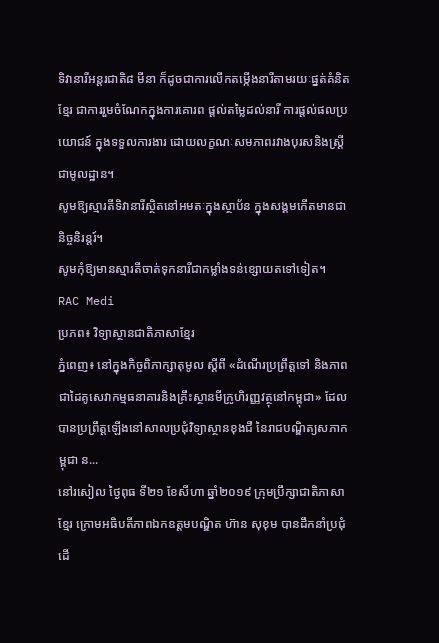ទិវានារីអន្តរជាតិ៨ មីនា ក៏ដូចជាការលើកតម្កើងនារីតាមរយៈផ្នត់គំនិតខ្មែរ ជាការរួមចំណែកក្នុងការគោរព ផ្ដល់តម្លៃដល់នារី ការផ្ដល់ផលប្រយោជន៍ ក្នុងទទួលការងារ ដោយលក្ខណៈសមភាពរវាងបុរសនិងស្ត្រីជាមូលដ្ឋាន។
សូមឱ្យស្មារតីទិវានារីស្ថិតនៅអមតៈក្នុងស្ថាប័ន ក្នុងសង្គមកើតមានជានិច្ចនិរន្តរ៍។
សូមកុំឱ្យមានស្មារតីចាត់ទុកនារីជាកម្លាំងទន់ខ្សោយតទៅទៀត។
RAC Medi
ប្រភព៖ វិទ្យាស្ថានជាតិភាសាខ្មែរ
ភ្នំពេញ៖ នៅក្នុងកិច្ចពិភាក្សាតុមូល ស្ដីពី «ដំណើរប្រព្រឹត្តទៅ និងភាពជាដៃគូសេវាកម្មធនាគារនិងគ្រឹះស្ថានមីក្រូហិរញ្ញវត្ថុនៅកម្ពុជា» ដែលបានប្រព្រឹត្តឡើងនៅសាលប្រជុំវិទ្យាស្ថានខុងជឺ នៃរាជបណ្ឌិត្យសភាកម្ពុជា ន...
នៅរសៀល ថ្ងៃពុធ ទី២១ ខែសីហា ឆ្នាំ២០១៩ ក្រុមប្រឹក្សាជាតិភាសាខ្មែរ ក្រោមអធិបតីភាពឯកឧត្តមបណ្ឌិត ហ៊ាន សុខុម បានដឹកនាំប្រជុំដើ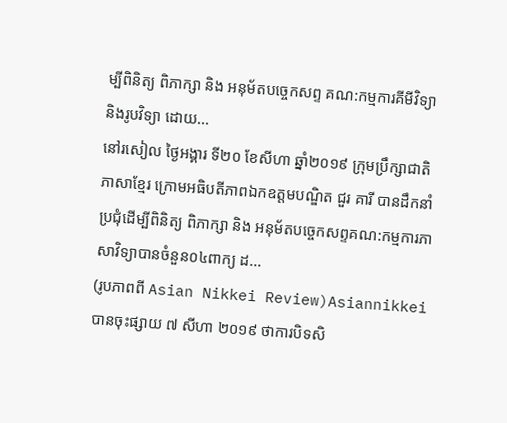ម្បីពិនិត្យ ពិភាក្សា និង អនុម័តបច្ចេកសព្ទ គណ:កម្មការគីមីវិទ្យា និងរូបវិទ្យា ដោយ...
នៅរសៀល ថ្ងៃអង្គារ ទី២០ ខែសីហា ឆ្នាំ២០១៩ ក្រុមប្រឹក្សាជាតិភាសាខ្មែរ ក្រោមអធិបតីភាពឯកឧត្តមបណ្ឌិត ជួរ គារី បានដឹកនាំប្រជុំដើម្បីពិនិត្យ ពិភាក្សា និង អនុម័តបច្ចេកសព្ទគណ:កម្មការភាសាវិទ្យាបានចំនួន០៤ពាក្យ ដ...
(រូបភាពពី Asian Nikkei Review)Asiannikkei បានចុះផ្សាយ ៧ សីហា ២០១៩ ថាការបិទសិ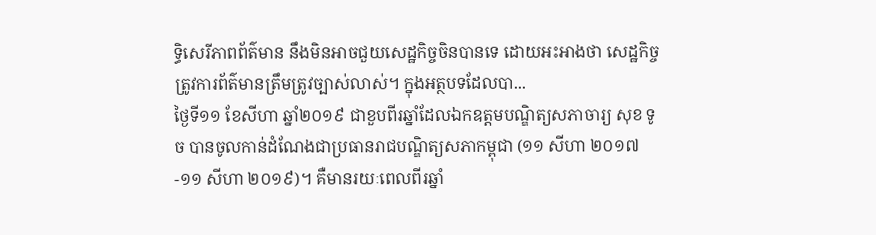ទ្ធិសេរីភាពព័ត៌មាន នឹងមិនអាចជួយសេដ្ឋកិច្ចចិនបានទេ ដោយអះអាងថា សេដ្ឋកិច្ចត្រូវការព័ត៌មានត្រឹមត្រូវច្បាស់លាស់។ ក្នុងអត្ថបទដែលបា...
ថ្ងៃទី១១ ខែសីហា ឆ្នាំ២០១៩ ជាខួបពីរឆ្នាំដែលឯកឧត្ដមបណ្ឌិត្យសភាចារ្យ សុខ ទូច បានចូលកាន់ដំណែងជាប្រធានរាជបណ្ឌិត្យសភាកម្ពុជា (១១ សីហា ២០១៧ -១១ សីហា ២០១៩)។ គឺមានរយៈពេលពីរឆ្នាំ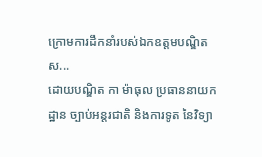ក្រោមការដឹកនាំរបស់ឯកឧត្ដមបណ្ឌិតស...
ដោយបណ្ឌិត កា ម៉ាធុល ប្រធាននាយកដ្ឋាន ច្បាប់អន្តរជាតិ និងការទូត នៃវិទ្យា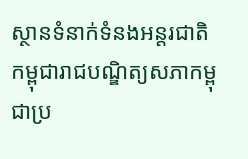ស្ថានទំនាក់ទំនងអន្តរជាតិកម្ពុជារាជបណ្ឌិត្យសភាកម្ពុជាប្រ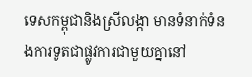ទេសកម្ពុជានិងស្រីលង្កា មានទំនាក់ទំនងការទូតជាផ្លូវការជាមួយគ្នានៅ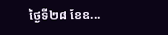ថ្ងៃទី២៨ ខែឧ...